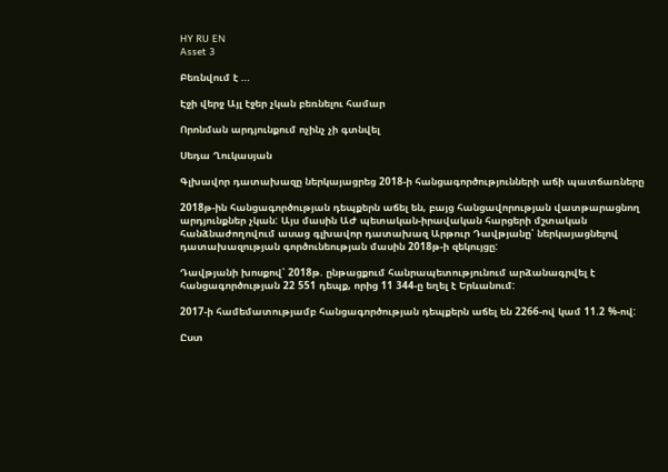HY RU EN
Asset 3

Բեռնվում է ...

Էջի վերջ Այլ էջեր չկան բեռնելու համար

Որոնման արդյունքում ոչինչ չի գտնվել

Սեդա Ղուկասյան

Գլխավոր դատախազը ներկայացրեց 2018-ի հանցագործությունների աճի պատճառները

2018թ-ին հանցագործության դեպքերն աճել են, բայց հանցավորության վատթարացնող արդյունքներ չկան: Այս մասին ԱԺ պետական-իրավական հարցերի մշտական հանձնաժողովում ասաց գլխավոր դատախազ Արթուր Դավթյանը՝ ներկայացնելով դատախազության գործունեության մասին 2018թ-ի զեկույցը:

Դավթյանի խոսքով՝ 2018թ. ընթացքում հանրապետությունում արձանագրվել է հանցագործության 22 551 դեպք, որից 11 344-ը եղել է Երևանում:

2017-ի համեմատությամբ հանցագործության դեպքերն աճել են 2266-ով կամ 11.2 %-ով:

Ըստ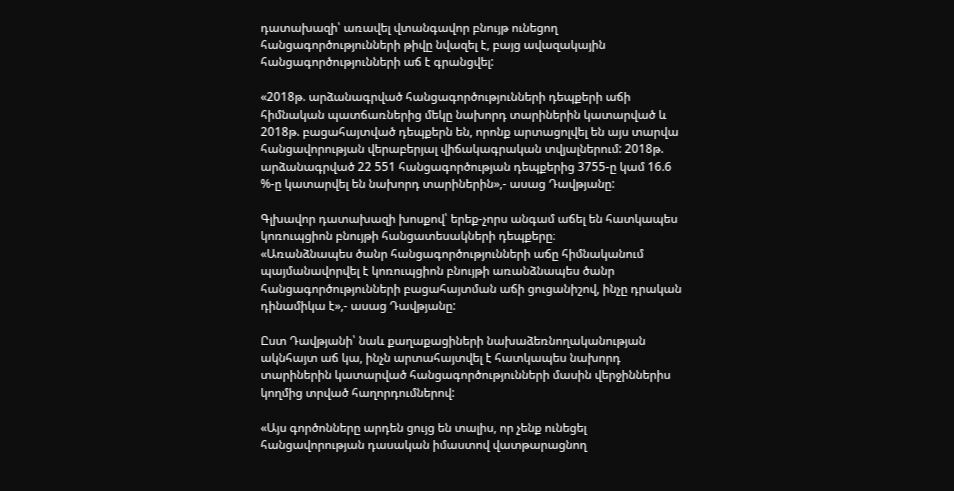դատախազի՝ առավել վտանգավոր բնույթ ունեցող հանցագործությունների թիվը նվազել է, բայց ավազակային հանցագործությունների աճ է գրանցվել:

«2018թ. արձանագրված հանցագործությունների դեպքերի աճի հիմնական պատճառներից մեկը նախորդ տարիներին կատարված և 2018թ. բացահայտված դեպքերն են, որոնք արտացոլվել են այս տարվա հանցավորության վերաբերյալ վիճակագրական տվյալներում: 2018թ. արձանագրված 22 551 հանցագործության դեպքերից 3755-ը կամ 16.6 %-ը կատարվել են նախորդ տարիներին»,- ասաց Դավթյանը:

Գլխավոր դատախազի խոսքով՝ երեք-չորս անգամ աճել են հատկապես կոռուպցիոն բնույթի հանցատեսակների դեպքերը։
«Առանձնապես ծանր հանցագործությունների աճը հիմնականում պայմանավորվել է կոռուպցիոն բնույթի առանձնապես ծանր հանցագործությունների բացահայտման աճի ցուցանիշով, ինչը դրական դինամիկա է»,- ասաց Դավթյանը:

Ըստ Դավթյանի՝ նաև քաղաքացիների նախաձեռնողականության ակնհայտ աճ կա, ինչն արտահայտվել է հատկապես նախորդ տարիներին կատարված հանցագործությունների մասին վերջիններիս կողմից տրված հաղորդումներով:

«Այս գործոնները արդեն ցույց են տալիս, որ չենք ունեցել հանցավորության դասական իմաստով վատթարացնող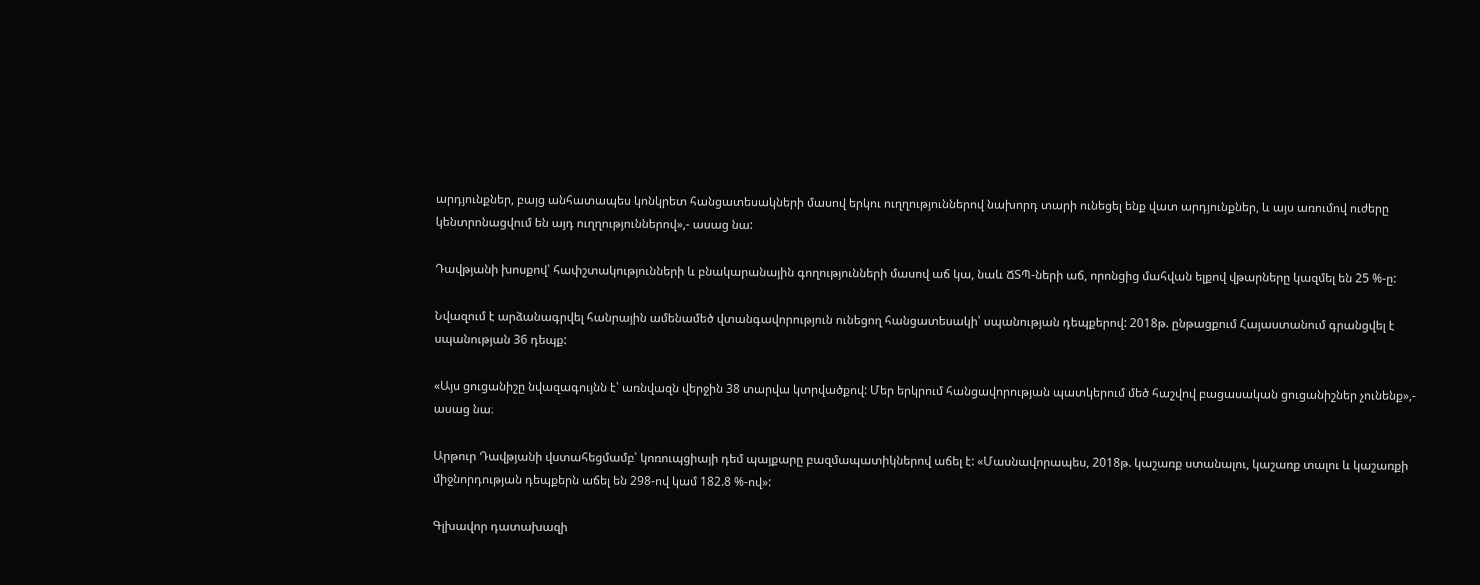արդյունքներ, բայց անհատապես կոնկրետ հանցատեսակների մասով երկու ուղղություններով նախորդ տարի ունեցել ենք վատ արդյունքներ, և այս առումով ուժերը կենտրոնացվում են այդ ուղղություններով»,- ասաց նա:

Դավթյանի խոսքով՝ հափշտակությունների և բնակարանային գողությունների մասով աճ կա, նաև ՃՏՊ-ների աճ, որոնցից մահվան ելքով վթարները կազմել են 25 %-ը:

Նվազում է արձանագրվել հանրային ամենամեծ վտանգավորություն ունեցող հանցատեսակի՝ սպանության դեպքերով: 2018թ. ընթացքում Հայաստանում գրանցվել է սպանության 36 դեպք:

«Այս ցուցանիշը նվազագույնն է՝ առնվազն վերջին 38 տարվա կտրվածքով: Մեր երկրում հանցավորության պատկերում մեծ հաշվով բացասական ցուցանիշներ չունենք»,- ասաց նա։

Արթուր Դավթյանի վստահեցմամբ՝ կոռուպցիայի դեմ պայքարը բազմապատիկներով աճել է: «Մասնավորապես, 2018թ. կաշառք ստանալու, կաշառք տալու և կաշառքի միջնորդության դեպքերն աճել են 298-ով կամ 182.8 %-ով»:

Գլխավոր դատախազի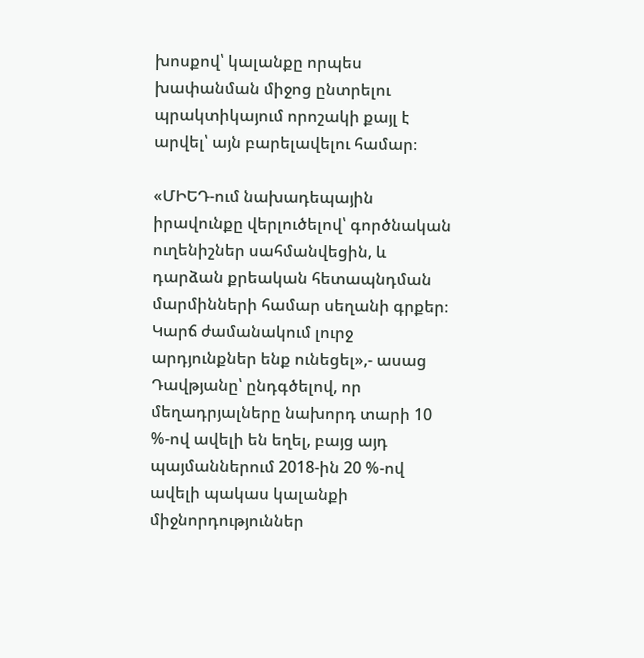խոսքով՝ կալանքը որպես խափանման միջոց ընտրելու պրակտիկայում որոշակի քայլ է արվել՝ այն բարելավելու համար։

«ՄԻԵԴ-ում նախադեպային իրավունքը վերլուծելով՝ գործնական ուղենիշներ սահմանվեցին, և դարձան քրեական հետապնդման մարմինների համար սեղանի գրքեր։ Կարճ ժամանակում լուրջ արդյունքներ ենք ունեցել»,- ասաց Դավթյանը՝ ընդգծելով, որ մեղադրյալները նախորդ տարի 10 %-ով ավելի են եղել, բայց այդ պայմաններում 2018-ին 20 %-ով ավելի պակաս կալանքի միջնորդություններ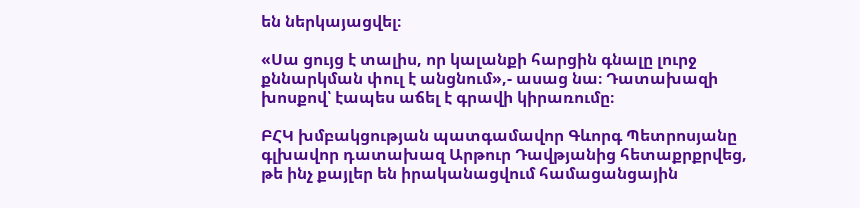են ներկայացվել։

«Սա ցույց է տալիս, որ կալանքի հարցին գնալը լուրջ քննարկման փուլ է անցնում»,- ասաց նա։ Դատախազի խոսքով՝ էապես աճել է գրավի կիրառումը։

ԲՀԿ խմբակցության պատգամավոր Գևորգ Պետրոսյանը գլխավոր դատախազ Արթուր Դավթյանից հետաքրքրվեց, թե ինչ քայլեր են իրականացվում համացանցային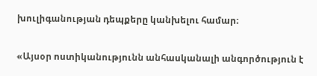խուլիգանության դեպքերը կանխելու համար։

«Այսօր ոստիկանությունն անհասկանալի անգործություն է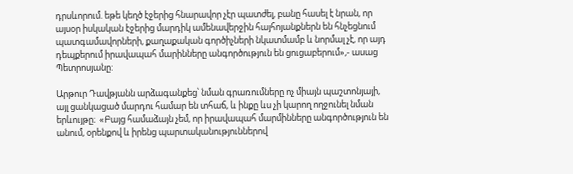դրսևորում. եթե կեղծ էջերից հնարավոր չէր պատժել, բանը հասել է նրան, որ այսօր իսկական էջերից մարդիկ ամենավերջին հայհոյանքներն են հնչեցնում պատգամավորների, քաղաքական գործիչների նկատմամբ և նորմալ չէ, որ այդ դեպքերում իրավապահ մարինները անգործություն են ցուցաբերում»,- ասաց Պետրոսյանը:

Արթուր Դավթյանն արձագանքեց՝ նման գրառումները ոչ միայն պաշտոնյայի, այլ ցանկացած մարդու համար են տհաճ, և ինքը ևս չի կարող ողջունել նման երևույթը։  «Բայց համաձայն չեմ, որ իրավապահ մարմինները անգործություն են անում, օրենքով և իրենց պարտականություններով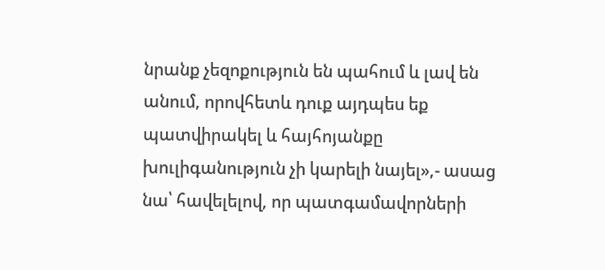նրանք չեզոքություն են պահում և լավ են անում, որովհետև դուք այդպես եք պատվիրակել և հայհոյանքը խուլիգանություն չի կարելի նայել»,- ասաց նա՝ հավելելով, որ պատգամավորների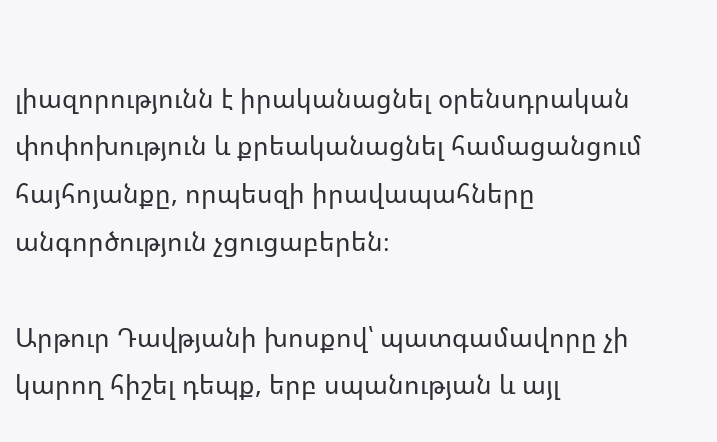լիազորությունն է իրականացնել օրենսդրական փոփոխություն և քրեականացնել համացանցում հայհոյանքը, որպեսզի իրավապահները անգործություն չցուցաբերեն։

Արթուր Դավթյանի խոսքով՝ պատգամավորը չի կարող հիշել դեպք, երբ սպանության և այլ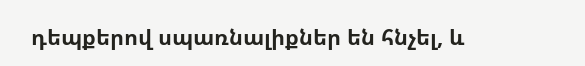դեպքերով սպառնալիքներ են հնչել, և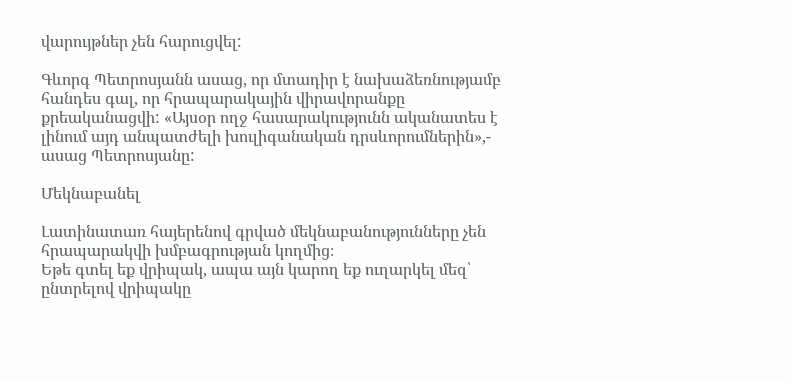վարույթներ չեն հարուցվել:

Գևորգ Պետրոսյանն ասաց, որ մտադիր է նախաձեռնությամբ հանդես գալ, որ հրապարակային վիրավորանքը քրեականացվի: «Այսօր ողջ հասարակությունն ականատես է լինում այդ անպատժելի խուլիգանական դրսևորումներին»,- ասաց Պետրոսյանը:

Մեկնաբանել

Լատինատառ հայերենով գրված մեկնաբանությունները չեն հրապարակվի խմբագրության կողմից։
Եթե գտել եք վրիպակ, ապա այն կարող եք ուղարկել մեզ՝ ընտրելով վրիպակը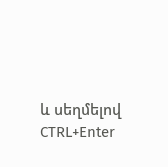և սեղմելով CTRL+Enter